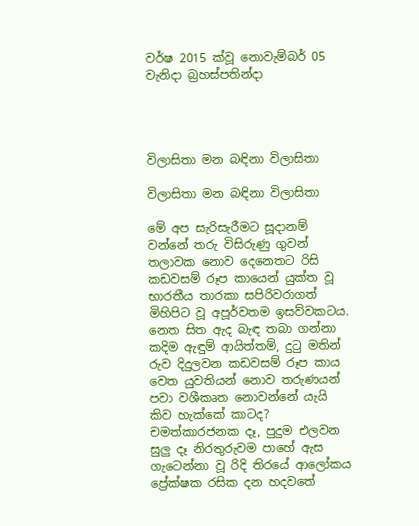වර්ෂ 2015 ක්වූ නොවැම්බර් 05 වැනිදා බ්‍රහස්පතින්දා




විලාසිතා මන බඳිනා විලාසිතා

විලාසිතා මන බඳිනා විලාසිතා

මේ අප සැරිසැරීමට සූදානම් වන්නේ තරු විසිරුණු ගුවන් තලාවක නොව දෙනෙතට රිසි කඩවසම් රූප කායෙන් යුක්ත වූ භාරතීය තාරකා සපිරිවරාගත් මිහිපිට වූ අපූර්වතම ඉසව්වකටය. නෙත සිත ඇද බැඳ තබා ගන්නා කදිම ඇඳුම් ආයිත්තම්, දුටු මතින් රුව දිදුලවන කඩවසම් රූප කාය වෙත යුවතියන් නොව තරුණයන් පවා වශීකෘත නොවන්නේ යැයි කිව හැක්කේ කාටද? චමත්කාරජනක දෑ, පුදුම එලවන සුලු දෑ නිරතුරුවම පාහේ ඇස ගැටෙන්නා වූ රිදි තිරයේ ආලෝකය ප්‍රේක්ෂක රසික දන හදවතේ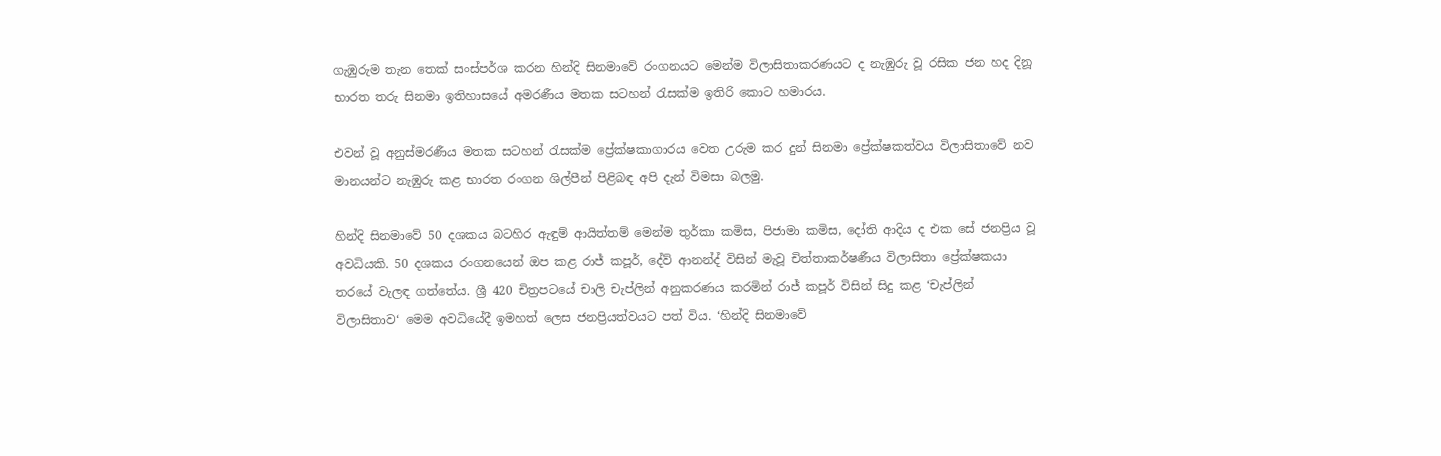ගැඹුරුම තැන තෙක් සංස්පර්ශ කරන හින්දි සිනමාවේ රංගනයට මෙන්ම විලාසිතාකරණයට ද නැඹුරු වූ රසික ජන හද දිනූ භාරත තරු සිනමා ඉතිහාසයේ අමරණීය මතක සටහන් රැසක්ම ඉතිරි කොට හමාරය.

එවන් වූ අනුස්මරණීය මතක සටහන් රැසක්ම ප්‍රේක්ෂකාගාරය වෙත උරුම කර දුන් සිනමා ප්‍රේක්ෂකත්වය විලාසිතාවේ නව මානයන්ට නැඹුරු කළ භාරත රංගන ශිල්පීන් පිළිබඳ අපි දැන් විමසා බලමු.

හින්දි සිනමාවේ 50 දශකය බටහිර ඇඳුම් ආයිත්තම් මෙන්ම තුර්කා කමිස, පිජාමා කමිස, දෝති ආදිය ද එක සේ ජනප්‍රිය වූ අවධියකි. 50 දශකය රංගනයෙන් ඔප කළ රාජ් කපූර්, දේව් ආනන්ද් විසින් මැවූ චිත්තාකර්ෂණීය විලාසිතා ප්‍රේක්ෂකයා තරයේ වැලඳ ගත්තේය. ශ්‍රී 420 චිත්‍රපටයේ චාලි චැප්ලින් අනුකරණය කරමින් රාජ් කපූර් විසින් සිදු කළ ‘චැප්ලින් විලාසිතාව‘ මෙම අවධියේදී ඉමහත් ලෙස ජනප්‍රියත්වයට පත් විය. ‘හින්දි සිනමාවේ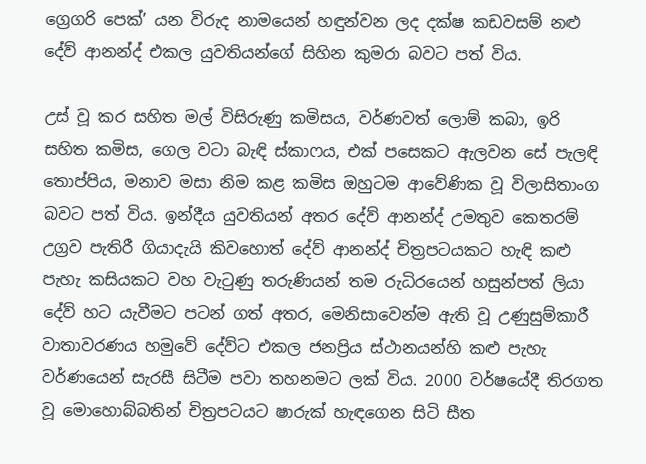ග්‍රෙගරි පෙක්’ යන විරුද නාමයෙන් හඳුන්වන ලද දක්ෂ කඩවසම් නළු දේව් ආනන්ද් එකල යුවතියන්ගේ සිහින කුමරා බවට පත් විය.

උස් වූ කර සහිත මල් විසිරුණු කමිසය, වර්ණවත් ලොම් කබා, ඉරි සහිත කමිස, ගෙල වටා බැඳි ස්කාෆය, එක් පසෙකට ඇලවන සේ පැලඳි තොප්පිය, මනාව මසා නිම කළ කමිස ඔහුටම ආවේණික වූ විලාසිතාංග බවට පත් විය. ඉන්දීය යුවතියන් අතර දේව් ආනන්ද් උමතුව කෙතරම් උග්‍රව පැතිරී ගියාදැයි කිවහොත් දේව් ආනන්ද් චිත්‍රපටයකට හැඳි කළු පැහැ කසියකට වහ වැටුණු තරුණියන් තම රුධිරයෙන් හසුන්පත් ලියා දේව් හට යැවීමට පටන් ගත් අතර, මෙනිසාවෙන්ම ඇති වූ උණුසුම්කාරී වාතාවරණය හමුවේ දේව්ට එකල ජනප්‍රිය ස්ථානයන්හි කළු පැහැ වර්ණයෙන් සැරසී සිටීම පවා තහනමට ලක් විය. 2000 වර්ෂයේදී තිරගත වූ මොහොබ්බතින් චිත්‍රපටයට ෂාරුක් හැඳගෙන සිටි සීත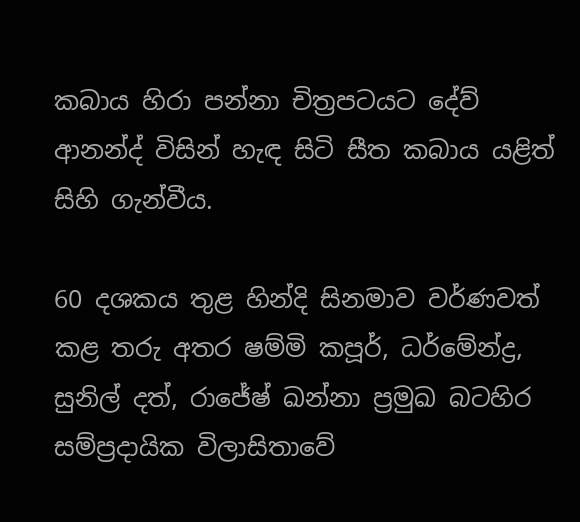කබාය හිරා පන්නා චිත්‍රපටයට දේව් ආනන්ද් විසින් හැඳ සිටි සීත කබාය යළිත් සිහි ගැන්වීය.

60 දශකය තුළ හින්දි සිනමාව වර්ණවත් කළ තරු අතර ෂම්මි කපූර්, ධර්මේන්ද්‍ර, සුනිල් දත්, රාජේෂ් ඛන්නා ප්‍රමුඛ බටහිර සම්ප්‍රදායික විලාසිතාවේ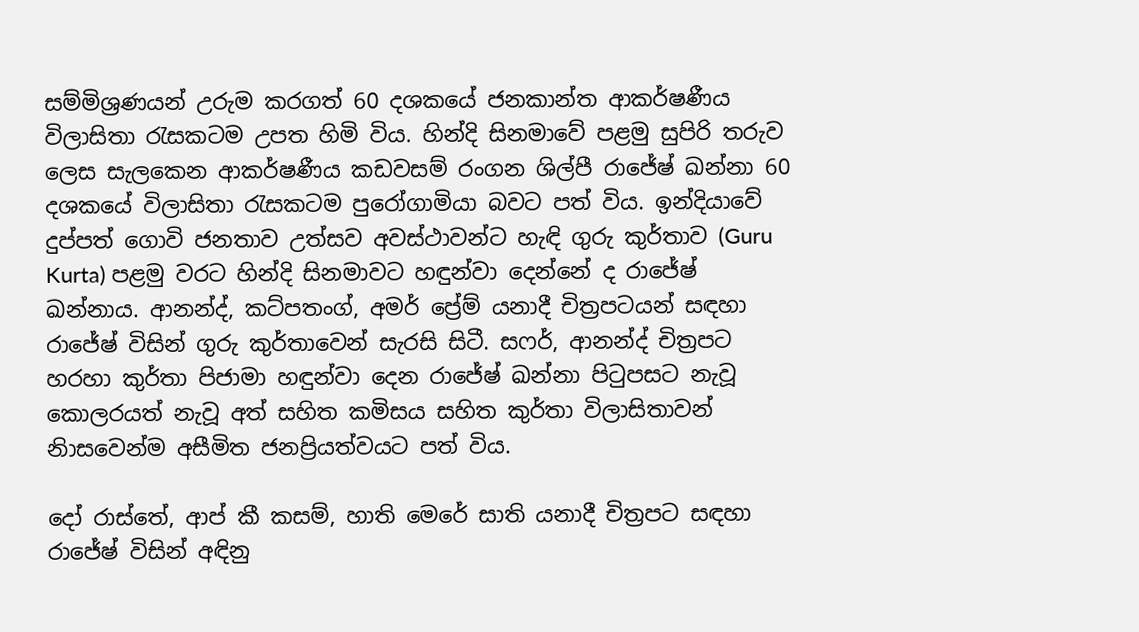සම්මිශ්‍රණයන් උරුම කරගත් 60 දශකයේ ජනකාන්ත ආකර්ෂණීය විලාසිතා රැසකටම උපත හිමි විය. හින්දි සිනමාවේ පළමු සුපිරි තරුව ලෙස සැලකෙන ආකර්ෂණීය කඩවසම් රංගන ශිල්පී රාජේෂ් ඛන්නා 60 දශකයේ විලාසිතා රැසකටම පුරෝගාමියා බවට පත් විය. ඉන්දියාවේ දුප්පත් ගොවි ජනතාව උත්සව අවස්ථාවන්ට හැඳි ගුරු කුර්තාව (Guru Kurta) පළමු වරට හින්දි සිනමාවට හඳුන්වා දෙන්නේ ද රාජේෂ් ඛන්නාය. ආනන්ද්, කට්පතංග්, අමර් ප්‍රේම් යනාදී චිත්‍රපටයන් සඳහා රාජේෂ් විසින් ගුරු කුර්තාවෙන් සැරසි සිටී. සෆර්, ආනන්ද් චිත්‍රපට හරහා කුර්තා පිජාමා හඳුන්වා දෙන රාජේෂ් ඛන්නා පිටුපසට නැවූ කොලරයත් නැවූ අත් සහිත කමිසය සහිත කුර්තා විලාසිතාවන් නිාසවෙන්ම අසීමිත ජනප්‍රියත්වයට පත් විය.

දෝ රාස්තේ, ආප් කී කසම්, හාති මෙරේ සාති යනාදී චිත්‍රපට සඳහා රාජේෂ් විසින් අඳිනු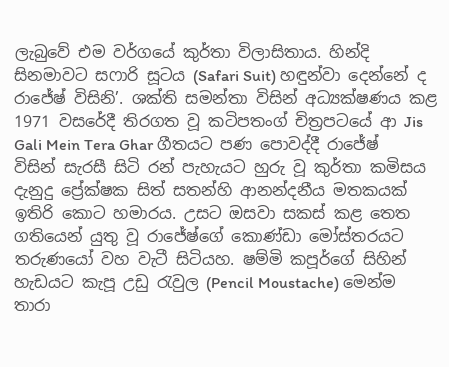ලැබුවේ එම වර්ගයේ කුර්තා විලාසිතාය. හින්දි සිනමාවට සෆාරි සූටය (Safari Suit) හඳුන්වා දෙන්නේ ද රාජේෂ් විසිනි’. ශක්ති සමන්තා විසින් අධ්‍යක්ෂණය කළ 1971 වසරේදී තිරගත වූ කටිපතංග් චිත්‍රපටයේ ආ Jis Gali Mein Tera Ghar ගීතයට පණ පොවද්දී රාජේෂ් විසින් සැරසී සිටි රන් පැහැයට හුරු වූ කුර්තා කමිසය දැනුදු ප්‍රේක්ෂක සිත් සතන්හි ආනන්දනීය මතකයක් ඉතිරි කොට හමාරය. උසට ඔසවා සකස් කළ තෙත ගතියෙන් යුතු වූ රාජේෂ්ගේ කොණ්ඩා මෝස්තරයට තරුණයෝ වහ වැටී සිටියහ. ෂම්මි කපූර්ගේ සිහින් හැඩයට කැපූ උඩු රැවුල (Pencil Moustache) මෙන්ම තාරා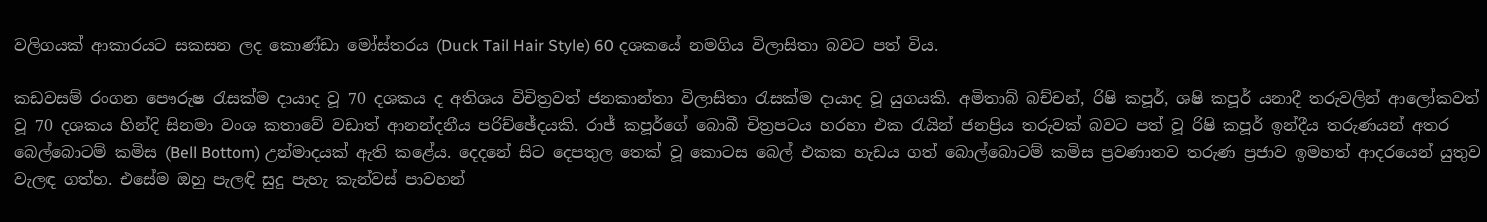වලිගයක් ආකාරයට සකසන ලද කොණ්ඩා මෝස්තරය (Duck Tail Hair Style) 60 දශකයේ නමගිය විලාසිතා බවට පත් විය.

කඩවසම් රංගන පෞරුෂ රැසක්ම දායාද වූ 70 දශකය ද අතිශය විචිත්‍රවත් ජනකාන්තා විලාසිතා රැසක්ම දායාද වූ යුගයකි. අමිතාබ් බච්චන්, රිෂි කපූර්, ශෂි කපූර් යනාදී තරුවලින් ආලෝකවත් වූ 70 දශකය හින්දි සිනමා වංශ කතාවේ වඩාත් ආනන්දනීය පරිච්ඡේදයකි. රාජ් කපූර්ගේ බොබී චිත්‍රපටය හරහා එක රැයින් ජනප්‍රිය තරුවක් බවට පත් වූ රිෂි කපූර් ඉන්දීය තරුණයන් අතර බෙල්බොටම් කමිස (Bell Bottom) උන්මාදයක් ඇති කළේය. දෙදනේ සිට දෙපතුල තෙක් වූ කොටස බෙල් එකක හැඩය ගත් බොල්බොටම් කමිස ප්‍රවණාතව තරුණ ප්‍රජාව ඉමහත් ආදරයෙන් යුතුව වැලඳ ගත්හ. එසේම ඔහු පැලඳි සුදු පැහැ කැන්වස් පාවහන්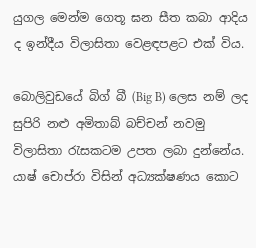යුගල මෙන්ම ගෙතූ ඝන සීත කබා ආදිය ද ඉන්දීය විලාසිතා වෙළඳපළට එක් විය.

බොලිවුඩයේ බිග් බී (Big B) ලෙස නම් ලද සුපිරි නළු අමිතාබ් බච්චන් නවමු විලාසිතා රැසකටම උපත ලබා දුන්නේය. යාෂ් චොප්රා විසින් අධ්‍යක්ෂණය කොට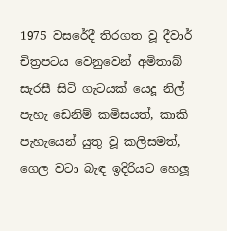1975 වසරේදී තිරගත වූ දීවාර් චිත්‍රපටය වෙනුවෙන් අමිතාබ් සැරසී සිටි ගැටයක් යෙදූ නිල් පැහැ ඩෙනිම් කමිසයත්, කාකි පැහැයෙන් යුතු වූ කලිසමත්, ගෙල වටා බැඳ ඉදිරියට හෙලූ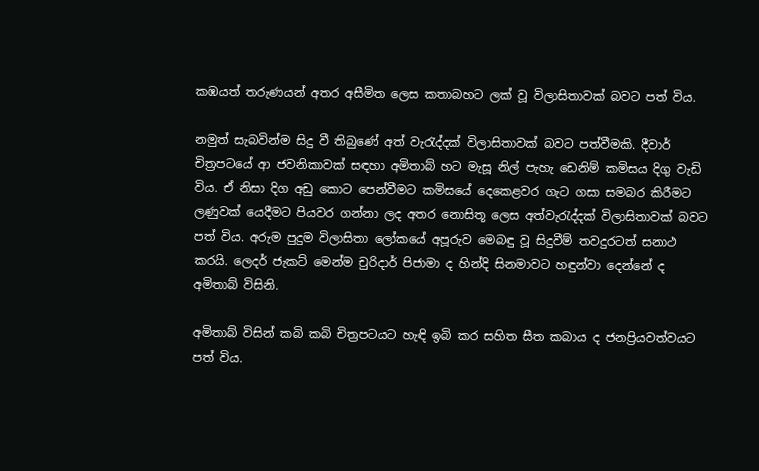කඹයත් තරුණයන් අතර අසීමිත ලෙස කතාබහට ලක් වූ විලාසිතාවක් බවට පත් විය.

නමුත් සැබවින්ම සිදු වී තිබුණේ අත් වැරැද්දක් විලාසිතාවක් බවට පත්වීමකි. දීවාර් චිත්‍රපටයේ ආ ජවනිකාවක් සඳහා අමිතාබ් හට මැසූ නිල් පැහැ ඩෙනිම් කමිසය දිගු වැඩි විය. ඒ නිසා දිග අඩු කොට පෙන්වීමට කමිසයේ දෙකෙළවර ගැට ගසා සමබර කිරීමට ලණුවක් යෙදීමට පියවර ගන්නා ලද අතර නොසිතූ ලෙස අත්වැරැද්දක් විලාසිතාවක් බවට පත් විය. අරුම පුදුම විලාසිතා ලෝකයේ අපූරුව මෙබඳු වූ සිදුවීම් තවදුරටත් සනාථ කරයි. ලෙදර් ජැකට් මෙන්ම චුරිදාර් පිජාමා ද හින්දි සිනමාවට හඳුන්වා දෙන්නේ ද අමිතාබ් විසිනි.

අමිතාබ් විසින් කබි කබි චිත්‍රපටයට හැඳි ඉබි කර සහිත සීත කබාය ද ජනප්‍රියවත්වයට පත් විය.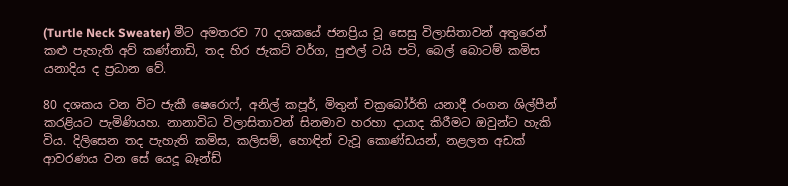(Turtle Neck Sweater) මීට අමතරව 70 දශකයේ ජනප්‍රිය වූ සෙසු විලාසිතාවන් අතුරෙන් කළු පැහැති අව් කණ්නාඩි, තද හිර ජැකට් වර්ග, පුළුල් ටයි පටි, බෙල් බොටම් කමිස යනාදිය ද ප්‍රධාන වේ.

80 දශකය වන විට ජැකී ෂෙරොෆ්, අනිල් කපූර්, මිතුන් චක්‍රබෝර්ති යනාදී රංගන ශිල්පීන් කරළියට පැමිණියහ. නානාවිධ විලාසිතාවන් සිනමාව හරහා දායාද කිරීමට ඔවුන්ට හැකි විය. දිලිසෙන තද පැහැති කමිස, කලිසම්, හොඳින් වැවූ කොණ්ඩයන්, නළලත අඩක් ආවරණය වන සේ යෙදූ බෑන්ඩ්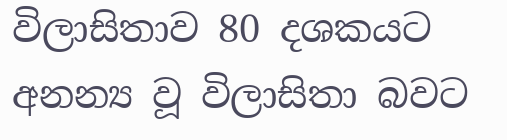විලාසිතාව 80 දශකයට අනන්‍ය වූ විලාසිතා බවට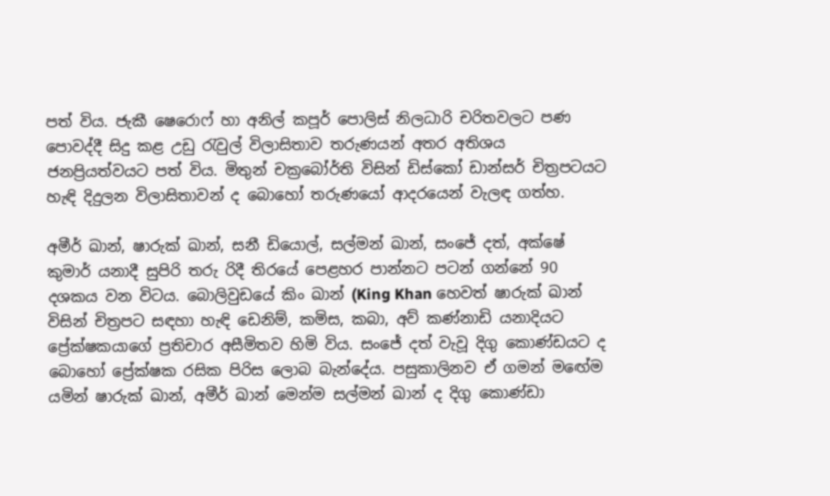පත් විය. ජැකී ෂෙරොෆ් හා අනිල් කපූර් පොලිස් නිලධාරි චරිතවලට පණ පොවද්දී සිදු කළ උඩු රැවුල් විලාසිතාව තරුණයන් අතර අතිශය ජනප්‍රියත්වයට පත් විය. මිතුන් චක්‍රබෝර්ති විසින් ඩිස්කෝ ඩාන්සර් චිත්‍රපටයට හැඳි දිදුලන විලාසිතාවන් ද බොහෝ තරුණයෝ ආදරයෙන් වැලඳ ගත්හ.

අමීර් ඛාන්, ෂාරුක් ඛාන්, සනී ඩියොල්, සල්මන් ඛාන්, සංජේ දත්, අක්ෂේ කුමාර් යනාදී සුපිරි තරු රිදී තිරයේ පෙළහර පාන්නට පටන් ගන්නේ 90 දශකය වන විටය. බොලිවුඩයේ කිං ඛාන් (King Khan හෙවත් ෂාරුක් ඛාන් විසින් චිත්‍රපට සඳහා හැඳි ඩෙනිම්, කමිස, කබා, අව් කණ්නාඩි යනාදියට ප්‍රේක්ෂකයාගේ ප්‍රතිචාර අසීමිතව හිමි විය. සංජේ දත් වැවූ දිගු කොණ්ඩයට ද බොහෝ ප්‍රේක්ෂක රසික පිරිස ලොබ බැන්දේය. පසුකාලිනව ඒ ගමන් මඟේම යමින් ෂාරුක් ඛාන්, අමීර් ඛාන් මෙන්ම සල්මන් ඛාන් ද දිගු කොණ්ඩා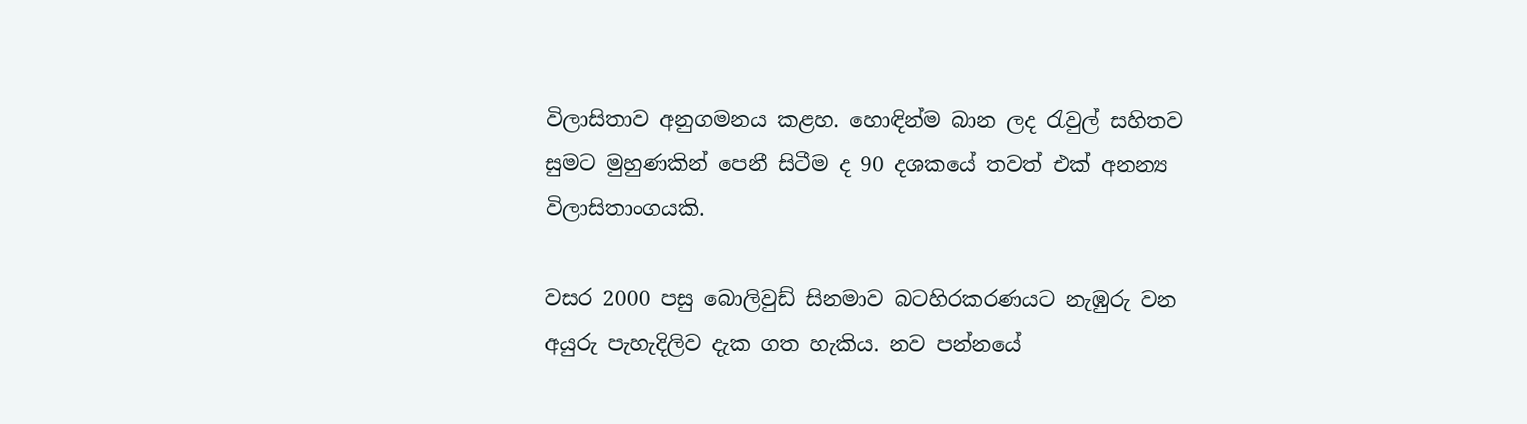විලාසිතාව අනුගමනය කළහ. හොඳින්ම බාන ලද රැවුල් සහිතව සුමට මුහුණකින් පෙනී සිටීම ද 90 දශකයේ තවත් එක් අනන්‍ය විලාසිතාංගයකි.

වසර 2000 පසු බොලිවුඩ් සිනමාව බටහිරකරණයට නැඹුරු වන අයුරු පැහැදිලිව දැක ගත හැකිය. නව පන්නයේ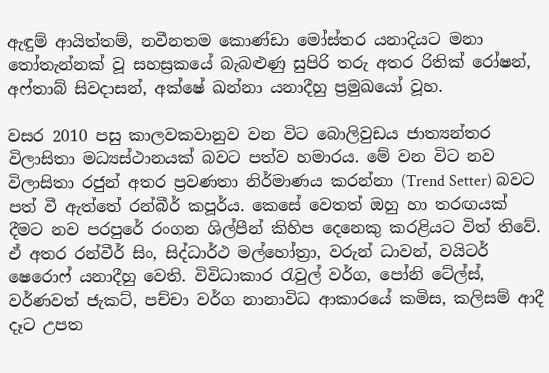ඇඳුම් ආයිත්තම්, නවීනතම කොණ්ඩා මෝස්තර යනාදියට මනා තෝතැන්නක් වූ සහස්‍රකයේ බැබළුණු සුපිරි තරු අතර රිතික් රෝෂන්, අෆ්තාබ් සිවදාසන්, අක්ෂේ ඛන්නා යනාදීහු ප්‍රමුඛයෝ වූහ.

වසර 2010 පසු කාලවකවානුව වන විට බොලිවුඩය ජාත්‍යන්තර විලාසිතා මධ්‍යස්ථානයක් බවට පත්ව හමාරය. මේ වන විට නව විලාසිතා රජුන් අතර ප්‍රවණතා නිර්මාණය කරන්නා (Trend Setter) බවට පත් වී ඇත්තේ රන්බීර් කපූර්ය. කෙසේ වෙතත් ඔහු හා තරඟයක් දීමට නව පරපුරේ රංගන ශිල්පීන් කිහිප දෙනෙකු කරළියට විත් තිවේ. ඒ අතර රන්වීර් සිං, සිද්ධාර්ථ මල්හෝත්‍රා, වරුන් ධාවන්, වයිටර් ෂෙරොෆ් යනාදීහු වෙති. විවිධාකාර රැවුල් වර්ග, පෝනි ටේල්ස්, වර්ණවත් ජැකට්, පච්චා වර්ග නානාවිධ ආකාරයේ කමිස, කලිසම් ආදී දෑට උපත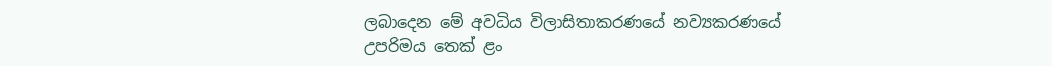ලබාදෙන මේ අවධිය විලාසිතාකරණයේ නව්‍යකරණයේ උපරිමය තෙක් ළං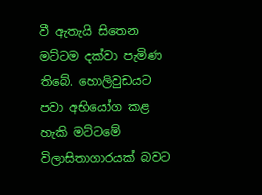වී ඇතැයි සිතෙන මට්ටම දක්වා පැමිණ තිබේ. හොලිවුඩයට පවා අභියෝග කළ හැකි මට්ටමේ විලාසිතාගාරයක් බවට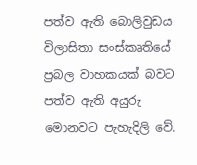පත්ව ඇති බොලිවුඩය විලාසිතා සංස්කෘතියේ ප්‍රබල වාහකයක් බවට පත්ව ඇති අයුරු මොනවට පැහැදිලි වේ.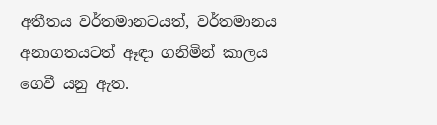අතීතය වර්තමානටයත්, වර්තමානය අනාගතයටත් ඈඳා ගනිමින් කාලය ගෙවී යනු ඇත.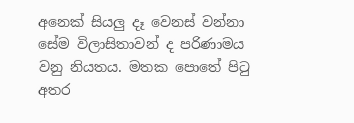අනෙක් සියලු දෑ වෙනස් වන්නා සේම විලාසිතාවන් ද පරිණාමය වනු නියතය. මතක පොතේ පිටු අතර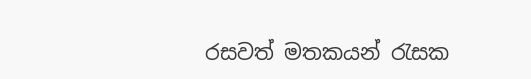රසවත් මතකයන් රැසක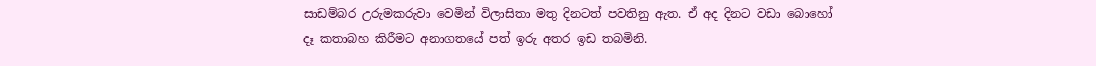සාඩම්බර උරුමකරුවා වෙමින් විලාසිතා මතු දිනටත් පවතිනු ඇත. ඒ අද දිනට වඩා බොහෝ දෑ කතාබහ කිරීමට අනාගතයේ පත් ඉරු අතර ඉඩ තබමිනි.